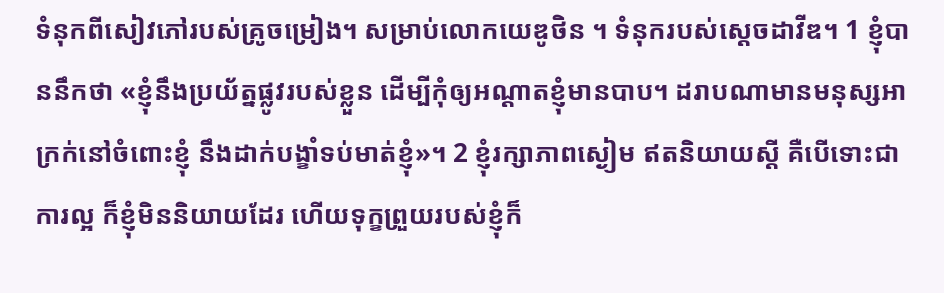ទំនុកពីសៀវភៅរបស់គ្រូចម្រៀង។ សម្រាប់លោកយេឌូថិន ។ ទំនុករបស់ស្ដេចដាវីឌ។ 1 ខ្ញុំបាននឹកថា «ខ្ញុំនឹងប្រយ័ត្នផ្លូវរបស់ខ្លួន ដើម្បីកុំឲ្យអណ្ដាតខ្ញុំមានបាប។ ដរាបណាមានមនុស្សអាក្រក់នៅចំពោះខ្ញុំ នឹងដាក់បង្ខាំទប់មាត់ខ្ញុំ»។ 2 ខ្ញុំរក្សាភាពស្ងៀម ឥតនិយាយស្ដី គឺបើទោះជាការល្អ ក៏ខ្ញុំមិននិយាយដែរ ហើយទុក្ខព្រួយរបស់ខ្ញុំក៏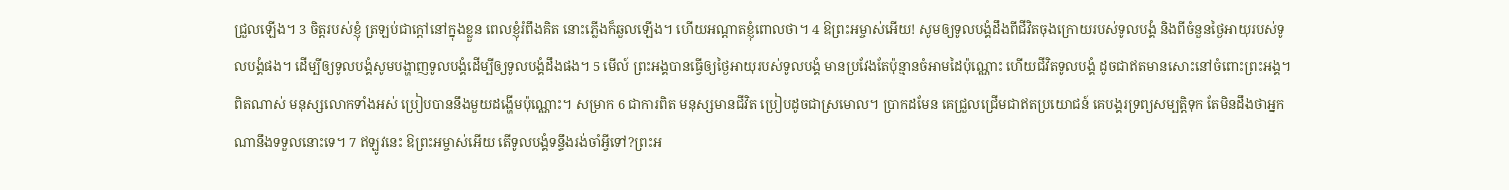ជ្រួលឡើង។ 3 ចិត្តរបស់ខ្ញុំ ត្រឡប់ជាក្តៅនៅក្នុងខ្លួន ពេលខ្ញុំរំពឹងគិត នោះភ្លើងក៏ឆួលឡើង។ ហើយអណ្ដាតខ្ញុំពោលថា។ 4 ឱព្រះអម្ចាស់អើយ! សូមឲ្យទូលបង្គំដឹងពីជីវិតចុងក្រោយរបស់ទូលបង្គំ និងពីចំនួនថ្ងៃអាយុរបស់ទូលបង្គំផង។ ដើម្បីឲ្យទូលបង្គំសូមបង្ហាញទូលបង្គំដើម្បីឲ្យទូលបង្គំដឹងផង។ 5 មើល៍ ព្រះអង្គបានធ្វើឲ្យថ្ងៃអាយុរបស់ទូលបង្គំ មានប្រវែងតែប៉ុន្មានចំអាមដៃប៉ុណ្ណោះ ហើយជីវិតទូលបង្គំ ដូចជាឥតមានសោះនៅចំពោះព្រះអង្គ។ ពិតណាស់ មនុស្សលោកទាំងអស់ ប្រៀបបាននឹងមួយដង្ហើមប៉ុណ្ណោះ។ សម្រាក 6 ជាការពិត មនុស្សមានជីវិត ប្រៀបដូចជាស្រមោល។ ប្រាកដមែន គេជ្រួលជ្រើមជាឥតប្រយោជន៍ គេបង្គរទ្រព្យសម្បត្តិទុក តែមិនដឹងថាអ្នកណានឹងទទួលនោះទេ។ 7 ឥឡូវនេះ ឱព្រះអម្ចាស់អើយ តើទូលបង្គំទន្ទឹងរង់ចាំអ្វីទៅ?ព្រះអ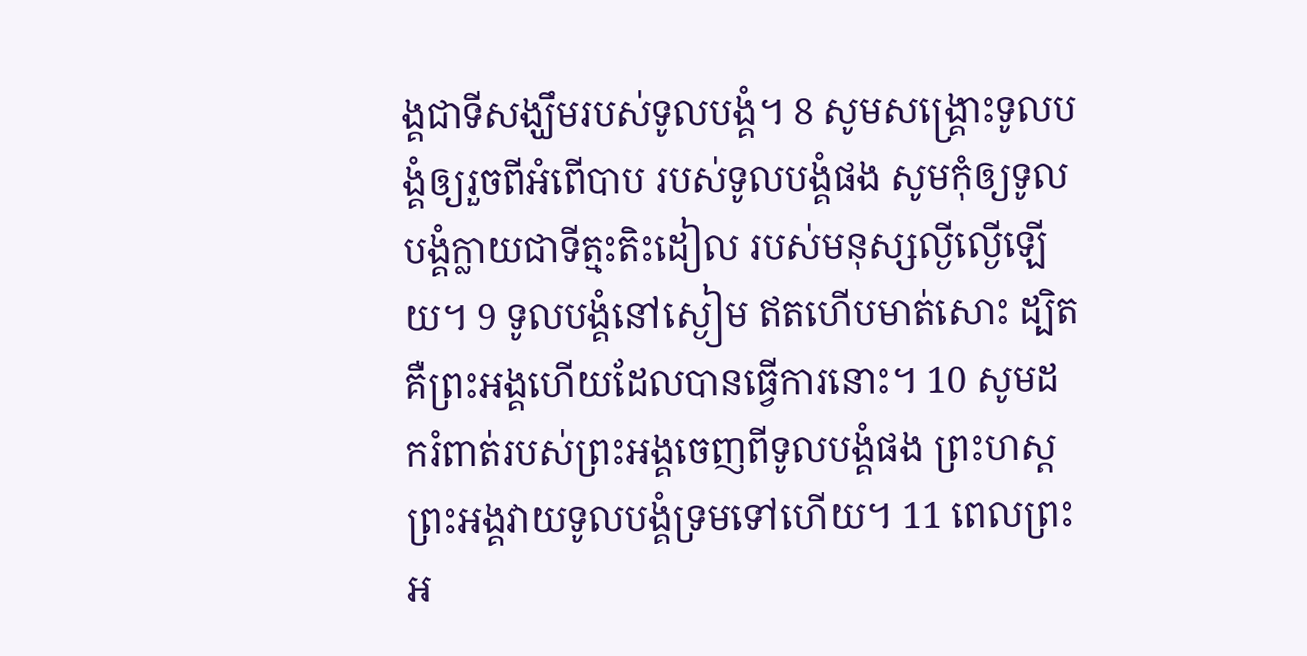ង្គជាទីសង្ឃឹមរបស់ទូលបង្គំ។ 8 សូមសង្គ្រោះទូលបង្គំឲ្យរួចពីអំពើបាប របស់ទូលបង្គំផង សូមកុំឲ្យទូលបង្គំក្លាយជាទីត្មះតិះដៀល របស់មនុស្សល្ងីល្ងើឡើយ។ 9 ទូលបង្គំនៅស្ងៀម ឥតហើបមាត់សោះ ដ្បិតគឺព្រះអង្គហើយដែលបានធ្វើការនោះ។ 10 សូមដករំពាត់របស់ព្រះអង្គចេញពីទូលបង្គំផង ព្រះហស្ដព្រះអង្គវាយទូលបង្គំទ្រមទៅហើយ។ 11 ពេលព្រះអ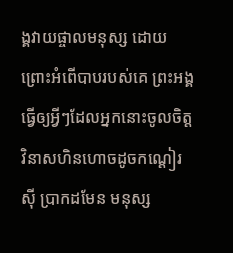ង្គវាយផ្ចាលមនុស្ស ដោយព្រោះអំពើបាបរបស់គេ ព្រះអង្គធ្វើឲ្យអ្វីៗដែលអ្នកនោះចូលចិត្ត វិនាសហិនហោចដូចកណ្ដៀរស៊ី ប្រាកដមែន មនុស្ស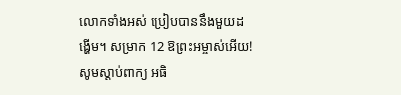លោកទាំងអស់ ប្រៀបបាននឹងមួយដង្ហើម។ សម្រាក 12 ឱព្រះអម្ចាស់អើយ! សូមស្តាប់ពាក្យ អធិ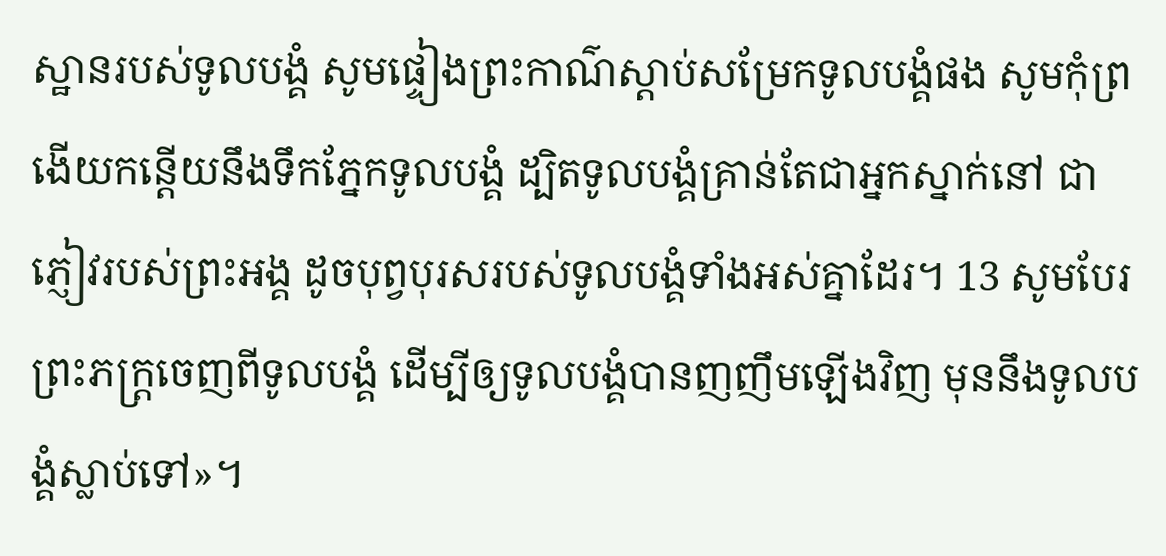ស្ឋានរបស់ទូលបង្គំ សូមផ្ទៀងព្រះកាណ៌ស្តាប់សម្រែកទូលបង្គំផង សូមកុំព្រងើយកន្ដើយនឹងទឹកភ្នែកទូលបង្គំ ដ្បិតទូលបង្គំគ្រាន់តែជាអ្នកស្នាក់នៅ ជាភ្ញៀវរបស់ព្រះអង្គ ដូចបុព្វបុរសរបស់ទូលបង្គំទាំងអស់គ្នាដែរ។ 13 សូមបែរព្រះភក្ត្រចេញពីទូលបង្គំ ដើម្បីឲ្យទូលបង្គំបានញញឹមឡើងវិញ មុននឹងទូលបង្គំស្លាប់ទៅ»។